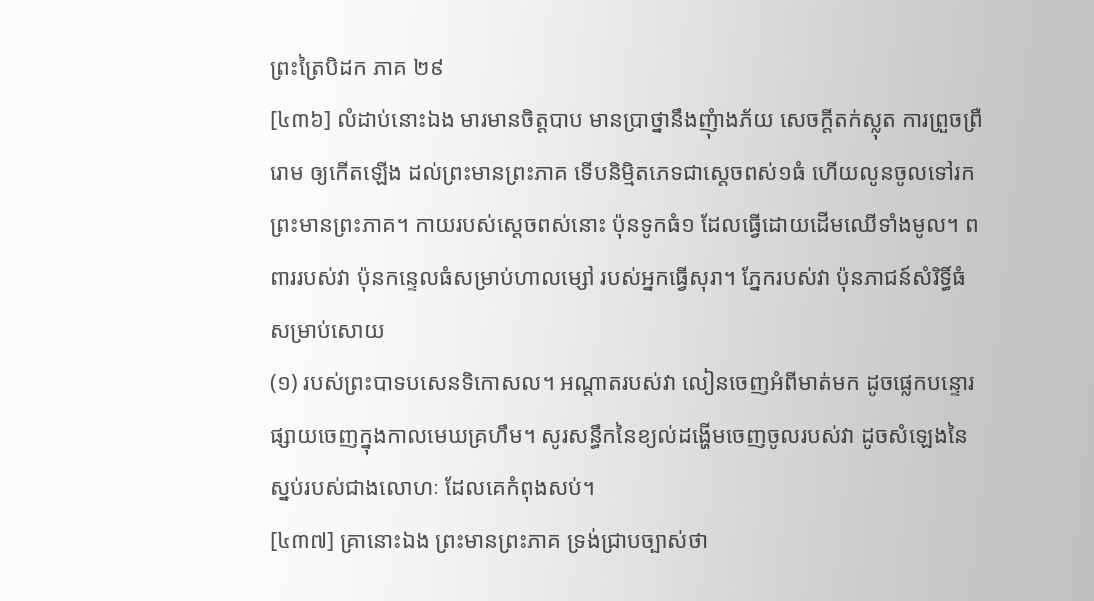ព្រះត្រៃបិដក ភាគ ២៩
[៤៣៦] លំដាប់នោះឯង មារមានចិត្តបាប មានប្រាថ្នានឹងញុំាងភ័យ សេចក្តីតក់ស្លុត ការព្រួចព្រឺរោម ឲ្យកើតឡើង ដល់ព្រះមានព្រះភាគ ទើបនិម្មិតភេទជាស្តេចពស់១ធំ ហើយលូនចូលទៅរកព្រះមានព្រះភាគ។ កាយរបស់ស្តេចពស់នោះ ប៉ុនទូកធំ១ ដែលធ្វើដោយដើមឈើទាំងមូល។ ពពាររបស់វា ប៉ុនកន្ទេលធំសម្រាប់ហាលម្សៅ របស់អ្នកធ្វើសុរា។ ភ្នែករបស់វា ប៉ុនភាជន៍សំរិទ្ធិ៍ធំសម្រាប់សោយ
(១) របស់ព្រះបាទបសេនទិកោសល។ អណ្តាតរបស់វា លៀនចេញអំពីមាត់មក ដូចផ្លេកបន្ទោរផ្សាយចេញក្នុងកាលមេឃគ្រហឹម។ សូរសន្ធឹកនៃខ្យល់ដង្ហើមចេញចូលរបស់វា ដូចសំឡេងនៃស្នប់របស់ជាងលោហៈ ដែលគេកំពុងសប់។
[៤៣៧] គ្រានោះឯង ព្រះមានព្រះភាគ ទ្រង់ជ្រាបច្បាស់ថា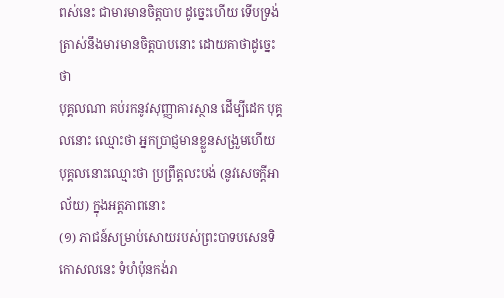ពស់នេះ ជាមារមានចិត្តបាប ដូច្នេះហើយ ទើបទ្រង់ត្រាស់នឹងមារមានចិត្តបាបនោះ ដោយគាថាដូច្នេះថា
បុគ្គលណា គប់រកនូវសុញ្ញាគារស្ថាន ដើម្បីដេក បុគ្គលនោះ ឈ្មោះថា អ្នកប្រាជ្ញមានខ្លួនសង្រួមហើយ បុគ្គលនោះឈ្មោះថា ប្រព្រឹត្តលះបង់ (នូវសេចក្តីអាល័យ) ក្នុងអត្តភាពនោះ
(១) ភាជន៍សម្រាប់សោយរបស់ព្រះបាទបសេនទិកោសលនេះ ទំហំប៉ុនកង់រា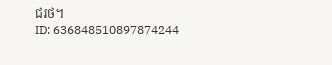ជរថ។
ID: 636848510897874244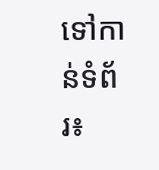ទៅកាន់ទំព័រ៖